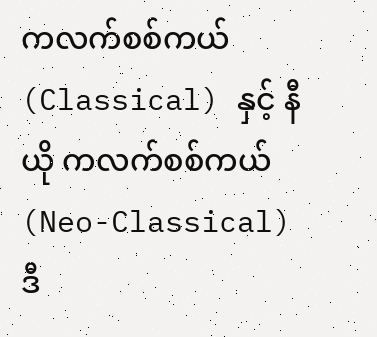ကလက်စစ်ကယ် (Classical) နှင့် နီယို ကလက်စစ်ကယ် (Neo-Classical)
ဒီ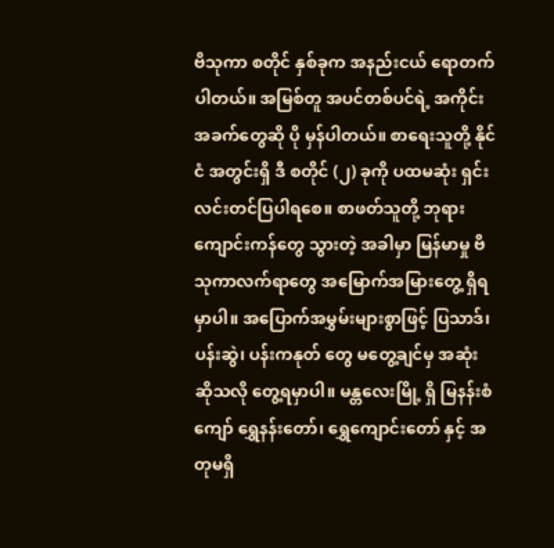ဗိသုကာ စတိုင် နှစ်ခုက အနည်းငယ် ရောတက်ပါတယ်။ အမြစ်တူ အပင်တစ်ပင်ရဲ့ အကိုင်းအခက်တွေဆို ပို မှန်ပါတယ်။ စာရေးသူတို့ နိုင်ငံ အတွင်းရှိ ဒီ စတိုင် (၂) ခုကို ပထမဆုံး ရှင်းလင်းတင်ပြပါရစေ။ စာဖတ်သူတို့ ဘုရားကျောင်းကန်တွေ သွားတဲ့ အခါမှာ မြန်မာမှု ဗိသုကာလက်ရာတွေ အမြောက်အမြားတွေ့ ရှိရမှာပါ။ အပြောက်အမွှမ်းများစွာဖြင့် ပြသာဒ်၊ ပန်းဆွဲ၊ ပန်းကနုတ် တွေ မတွေ့ချင်မှ အဆုံး ဆိုသလို တွေ့ရမှာပါ။ မန္တလေးမြို့ ရှိ မြနန်းစံကျော် ရွှေနန်းတော်၊ ရွှေကျောင်းတော် နှင့် အတုမရှိ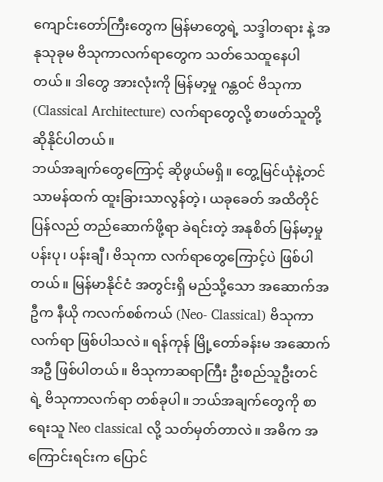ကျောင်းတော်ကြီးတွေက မြန်မာတွေရဲ့ သဒ္ဒါတရား နဲ့ အနုသုခုမ ဗိသုကာလက်ရာတွေက သတ်သေထူနေပါတယ်။ ဒါတွေ အားလုံးကို မြန်မာ့မှု ဂန္တဝင် ဗိသုကာ (Classical Architecture) လက်ရာတွေလို့ စာဖတ်သူတို့ ဆိုနိုင်ပါတယ်။
ဘယ်အချက်တွေကြောင့် ဆိုဖွယ်မရှိ။ တွေ့မြင်ယုံနဲ့တင် သာမန်ထက် ထူးခြားသာလွန်တဲ့၊ ယခုခေတ် အထိတိုင် ပြန်လည် တည်ဆောက်ဖို့ရာ ခဲရင်းတဲ့ အနုစိတ် မြန်မာ့မှု ပန်းပု၊ ပန်းချီ၊ ဗိသုကာ လက်ရာတွေကြောင့်ပဲ ဖြစ်ပါတယ်။ မြန်မာနိုင်ငံ အတွင်းရှိ မည်သို့သော အဆောက်အဦက နီယို ကလက်စစ်ကယ် (Neo- Classical) ဗိသုကာလက်ရာ ဖြစ်ပါသလဲ။ ရန်ကုန် မြို့တော်ခန်းမ အဆောက်အဦ ဖြစ်ပါတယ်။ ဗိသုကာဆရာကြီး ဦးစည်သူဦးတင် ရဲ့ ဗိသုကာလက်ရာ တစ်ခုပါ။ ဘယ်အချက်တွေကို စာရေးသူ Neo classical လို့ သတ်မှတ်တာလဲ။ အဓိက အကြောင်းရင်းက ပြောင်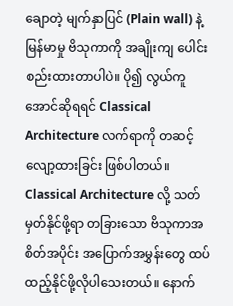ချောတဲ့ မျက်နှာပြင် (Plain wall) နဲ့ မြန်မာမှု ဗိသုကာကို အချိုးကျ ပေါင်းစည်းထားတာပါပဲ။ ပို၍ လွယ်ကူအောင်ဆိုရရင် Classical Architecture လက်ရာကို တဆင့် လျော့ထားခြင်း ဖြစ်ပါတယ်။ Classical Architecture လို့ သတ်မှတ်နိုင်ဖို့ရာ တခြားသော ဗိသုကာအစိတ်အပိုင်း အပြောက်အမွှန်းတွေ ထပ်ထည့်နိုင်ဖို့လိုပါသေးတယ်။ နောက်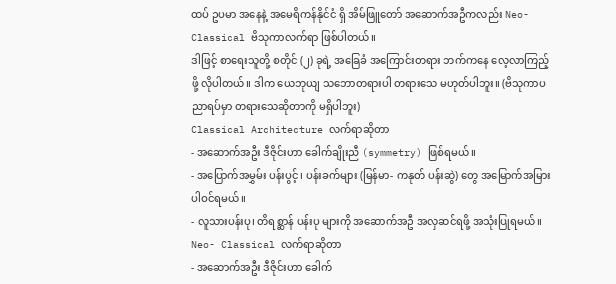ထပ် ဥပမာ အနေနဲ့ အမေရိကန်နိုင်ငံ ရှိ အိမ်ဖြူတော် အဆောက်အဦကလည်း Neo- Classical ဗိသုကာလက်ရာ ဖြစ်ပါတယ်။
ဒါဖြင့် စာရေးသူတို့ စတိုင် (၂) ခုရဲ့ အခြေခံ အကြောင်းတရား ဘက်ကနေ လေ့လာကြည့်ဖို့ လိုပါတယ်။ ဒါက ယေဘုယျ သဘောတရားပါ တရားသေ မဟုတ်ပါဘူး။ (ဗိသုကာပညာရပ်မှာ တရားသေဆိုတာကို မရှိပါဘူး)
Classical Architecture လက်ရာဆိုတာ
- အဆောက်အဦး ဒီဇိုင်းဟာ ခေါက်ချိုးညီ (symmetry) ဖြစ်ရမယ်။
- အပြောက်အမွှမ်း ပန်းပွင့်၊ ပန်းခက်များ (မြန်မာ- ကနုတ် ပန်းဆွဲ) တွေ အမြောက်အမြား ပါဝင်ရမယ်။
- လူသားပန်းပု၊ တိရစ္ဆာန် ပန်းပု များကို အဆောက်အဦ အလှဆင်ရဖို့ အသုံးပြုရမယ်။
Neo- Classical လက်ရာဆိုတာ
- အဆောက်အဦး ဒီဇိုင်းဟာ ခေါက်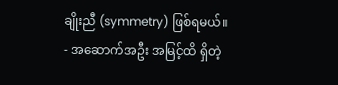ချိုးညီ (symmetry) ဖြစ်ရမယ်။
- အဆောက်အဦး အမြင့်ထိ ရှိတဲ့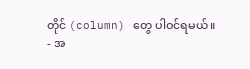တိုင် (column) တွေ ပါဝင်ရမယ်။
- အ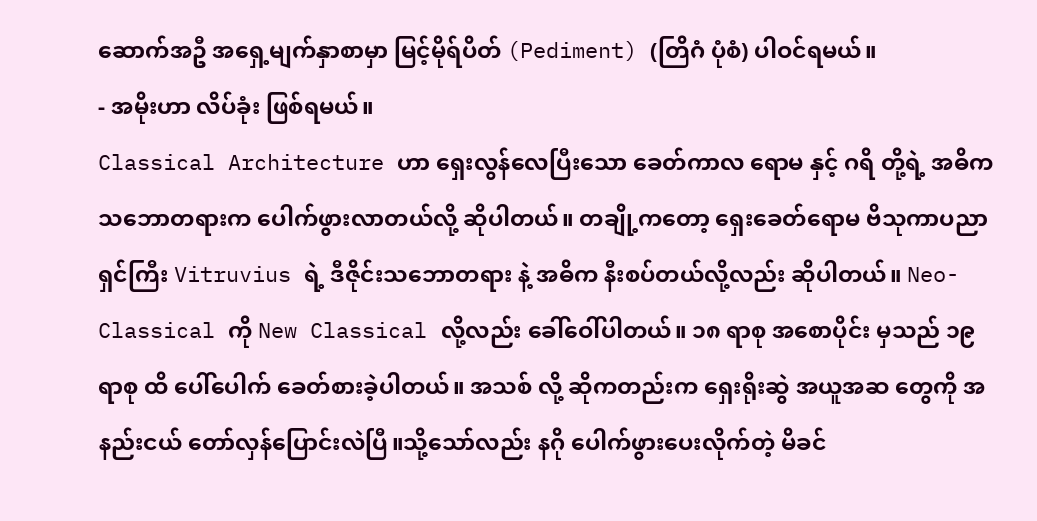ဆောက်အဦ အရှေ့မျက်နှာစာမှာ မြင့်မိုရ်ပိတ် (Pediment) (တြိဂံ ပုံစံ) ပါဝင်ရမယ်။
- အမိုးဟာ လိပ်ခုံး ဖြစ်ရမယ်။
Classical Architecture ဟာ ရှေးလွန်လေပြီးသော ခေတ်ကာလ ရောမ နှင့် ဂရိ တို့ရဲ့ အဓိက သဘောတရားက ပေါက်ဖွားလာတယ်လို့ ဆိုပါတယ်။ တချို့ကတော့ ရှေးခေတ်ရောမ ဗိသုကာပညာရှင်ကြီး Vitruvius ရဲ့ ဒီဇိုင်းသဘောတရား နဲ့ အဓိက နီးစပ်တယ်လို့လည်း ဆိုပါတယ်။ Neo-Classical ကို New Classical လို့လည်း ခေါ်ဝေါ်ပါတယ်။ ၁၈ ရာစု အစောပိုင်း မှသည် ၁၉ ရာစု ထိ ပေါ်ပေါက် ခေတ်စားခဲ့ပါတယ်။ အသစ် လို့ ဆိုကတည်းက ရှေးရိုးဆွဲ အယူအဆ တွေကို အနည်းငယ် တော်လှန်ပြောင်းလဲပြီ။သို့သော်လည်း နဂို ပေါက်ဖွားပေးလိုက်တဲ့ မိခင်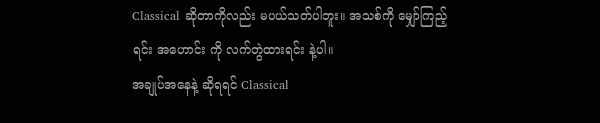Classical ဆိုတာကိုလည်း မပယ်သတ်ပါဘူး။ အသစ်ကို မျှော်ကြည့်ရင်း အဟောင်း ကို လက်တွဲထားရင်း နဲ့ပါ။
အချုပ်အနေနဲ့ ဆိုရရင် Classical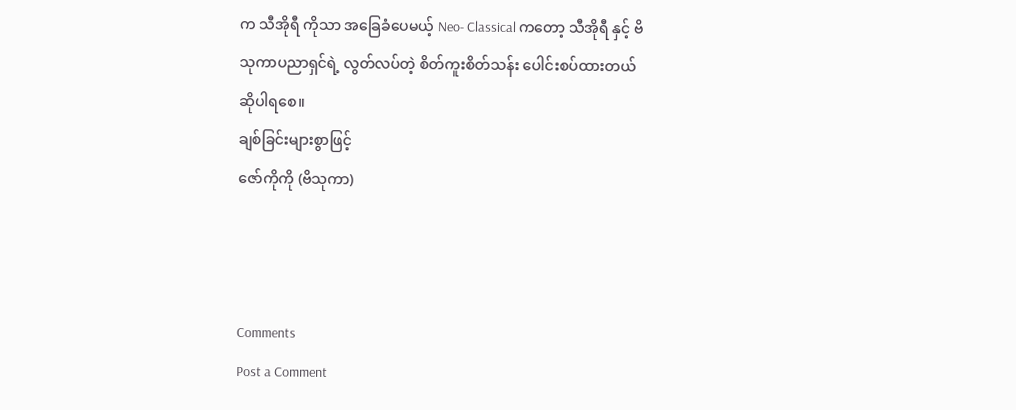က သီအိုရီ ကိုသာ အခြေခံပေမယ့် Neo- Classical ကတော့ သီအိုရီ နှင့် ဗိသုကာပညာရှင်ရဲ့ လွတ်လပ်တဲ့ စိတ်ကူးစိတ်သန်း ပေါင်းစပ်ထားတယ် ဆိုပါရစေ။
ချစ်ခြင်းများစွာဖြင့်
ဇော်ကိုကို (ဗိသုကာ)



Comments
Post a Comment